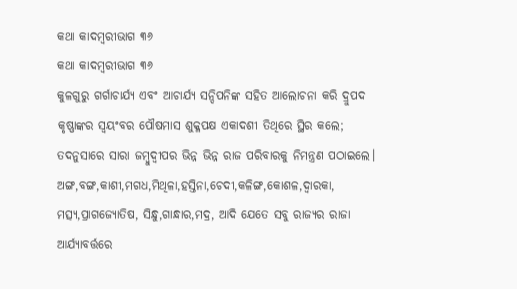କଥା କାଦମ୍ବରୀଭାଗ ୩୬
କଥା କାଦମ୍ବରୀଭାଗ ୩୬
କୁଳଗୁରୁ ଗର୍ଗାଚାର୍ଯ୍ୟ ଏବଂ ଆଚାର୍ଯ୍ୟ ସନ୍ଦିପନିଙ୍କ ସହିତ ଆଲୋଚନା କରି ଦ୍ରୁପଦ କୃଷ୍ଣାଙ୍କର ସ୍ବୟଂବର ପୌଷମାସ ଶୁକ୍ଳପକ୍ଷ ଏକାଦଶୀ ତିଥିରେ ସ୍ଥିର କଲେ; ତଦନୁସାରେ ସାରା ଜମ୍ବୁଦ୍ବୀପର ଭିନ୍ନ ଭିନ୍ନ ରାଜ ପରିବାରକୁ ନିମନ୍ତ୍ରଣ ପଠାଇଲେ।
ଅଙ୍ଗ,ବଙ୍ଗ,କାଶୀ,ମଗଧ,ମିଥିଳା,ହସ୍ତିନା,ଚେଦୀ,କଳିଙ୍ଗ,କୋଶଳ,ଦ୍ଵାରକା, ମତ୍ସ୍ୟ,ପ୍ରାଗଜ୍ୟୋତିଷ, ସିନ୍ଧୁ,ଗାନ୍ଧାର,ମଦ୍ର, ଆଦି ଯେତେ ସବୁ ରାଜ୍ୟର ରାଜା ଆର୍ଯ୍ୟାବର୍ତ୍ତରେ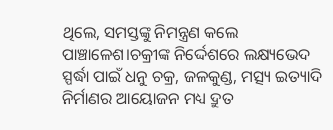ଥିଲେ, ସମସ୍ତଙ୍କୁ ନିମନ୍ତ୍ରଣ କଲେ ପାଞ୍ଚାଳେଶ।ଚକ୍ରୀଙ୍କ ନିର୍ଦ୍ଦେଶରେ ଲକ୍ଷ୍ୟଭେଦ ସ୍ପର୍ଦ୍ଧା ପାଇଁ ଧନୁ ଚକ୍ର, ଜଳକୁଣ୍ଡ, ମତ୍ସ୍ୟ ଇତ୍ୟାଦି ନିର୍ମାଣର ଆୟୋଜନ ମଧ୍ୟ ଦ୍ରୁତ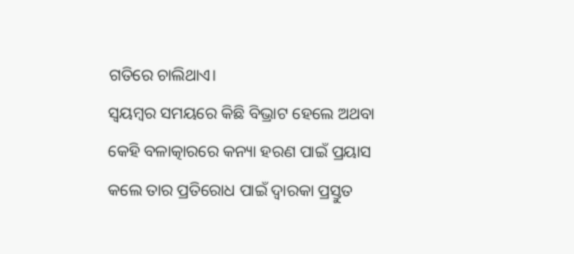ଗତିରେ ଚାଲିଥାଏ।
ସ୍ଵୟମ୍ବର ସମୟରେ କିଛି ବିଭ୍ରାଟ ହେଲେ ଅଥବା କେହି ବଳାତ୍କାରରେ କନ୍ୟା ହରଣ ପାଇଁ ପ୍ରୟାସ କଲେ ତାର ପ୍ରତିରୋଧ ପାଇଁ ଦ୍ୱାରକା ପ୍ରସ୍ତୁତ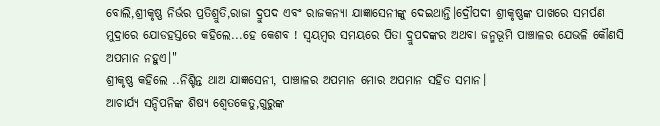ବୋଲି,ଶ୍ରୀକୃଷ୍ଣ ନିର୍ଭର ପ୍ରତିଶ୍ରୁତି,ରାଜା ଦ୍ରୁପଦ ଏବଂ ରାଜକନ୍ୟା ଯାଜ୍ଞାସେନୀଙ୍କୁ ଦେଇଥାନ୍ତି।ଦ୍ରୌପଦୀ ଶ୍ରୀକୃଷ୍ଣଙ୍କ ପାଖରେ ସମର୍ପଣ ମୁଦ୍ରାରେ ଯୋଡହସ୍ତରେ କହିଲେ...ହେ କେଶବ ! ସ୍ଵୟମ୍ବର ସମୟରେ ପିତା ଦ୍ରୁପଦଙ୍କର ଅଥବା ଜନ୍ମଭୂମି ପାଞ୍ଚାଳର ଯେଭଳି କୌଣସି ଅପମାନ ନହୁଏ।"
ଶ୍ରୀକୃଷ୍ଣ କହିଲେ ..ନିଶ୍ଚିନ୍ତ ଥାଅ ଯାଜ୍ଞସେନୀ, ପାଞ୍ଚାଳର ଅପମାନ ମୋର ଅପମାନ ସହିତ ସମାନ।
ଆଚାର୍ଯ୍ୟ ସନ୍ଦିପନିଙ୍କ ଶିଷ୍ୟ ଶ୍ବେତକେତୁ,ଗୁରୁଙ୍କ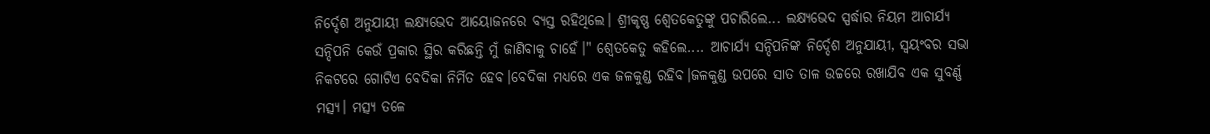ନିର୍ଦ୍ଦେଶ ଅନୁଯାୟୀ ଲକ୍ଷ୍ୟଭେଦ ଆୟୋଜନରେ ବ୍ୟସ୍ତ ରହିଥିଲେ। ଶ୍ରୀକୃଷ୍ଣ ଶ୍ବେତକେତୁଙ୍କୁ ପଚାରିଲେ... ଲକ୍ଷ୍ୟଭେଦ ସ୍ପର୍ଦ୍ଧାର ନିୟମ ଆଚାର୍ଯ୍ୟ ସନ୍ଦିପନି କେଉଁ ପ୍ରକାର ସ୍ଥିର କରିଛନ୍ତି ମୁଁ ଜାଣିବାକୁ ଚାହେଁ।" ଶ୍ବେତକେତୁ କହିଲେ.... ଆଚାର୍ଯ୍ୟ ସନ୍ଦିପନିଙ୍କ ନିର୍ଦ୍ଦେଶ ଅନୁଯାୟୀ, ସ୍ବୟଂବର ସଭା ନିକଟରେ ଗୋଟିଏ ବେଦିକା ନିର୍ମିତ ହେବ।ବେଦିକା ମଧ୍ୟରେ ଏକ ଜଳକୁଣ୍ଡ ରହିବ।ଜଳକୁଣ୍ଡ ଉପରେ ସାତ ତାଳ ଉଚ୍ଚରେ ରଖାଯିବ ଏକ ସୁବର୍ଣ୍ଣ ମତ୍ସ୍ୟ। ମତ୍ସ୍ୟ ତଳେ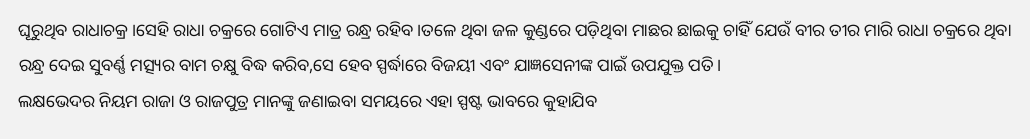ଘୂରୁଥିବ ରାଧାଚକ୍ର।ସେହି ରାଧା ଚକ୍ରରେ ଗୋଟିଏ ମାତ୍ର ରନ୍ଧ୍ର ରହିବ।ତଳେ ଥିବା ଜଳ କୁଣ୍ଡରେ ପଡ଼ିଥିବା ମାଛର ଛାଇକୁ ଚାହିଁ ଯେଉଁ ବୀର ତୀର ମାରି ରାଧା ଚକ୍ରରେ ଥିବା ରନ୍ଧ୍ର ଦେଇ ସୁବର୍ଣ୍ଣ ମତ୍ସ୍ୟର ବାମ ଚକ୍ଷୁ ବିଦ୍ଧ କରିବ,ସେ ହେବ ସ୍ପର୍ଦ୍ଧାରେ ବିଜୟୀ ଏବଂ ଯାଜ୍ଞସେନୀଙ୍କ ପାଇଁ ଉପଯୁକ୍ତ ପତି।
ଲକ୍ଷଭେଦର ନିୟମ ରାଜା ଓ ରାଜପୁତ୍ର ମାନଙ୍କୁ ଜଣାଇବା ସମୟରେ ଏହା ସ୍ପଷ୍ଟ ଭାବରେ କୁହାଯିବ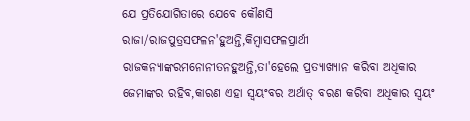ଯେ ପ୍ରତିଯୋଗିତାରେ ଯେବେ କୌଣସି ରାଜା/ରାଜପୁତ୍ରସଫଳନ'ହୁଅନ୍ତି,କିମ୍ବାସଫଳପ୍ରାର୍ଥୀ ରାଜକନ୍ୟାଙ୍କରମନୋନୀତନହୁଅନ୍ତି,ତା'ହେଲେ ପ୍ରତ୍ୟାଖ୍ୟାନ କରିବା ଅଧିକାର ଜେମାଙ୍କର ରହିବ,କାରଣ ଏହା ସ୍ବୟଂବର ଅର୍ଥାତ୍ ବରଣ କରିବା ଅଧିକାର ସ୍ବୟଂ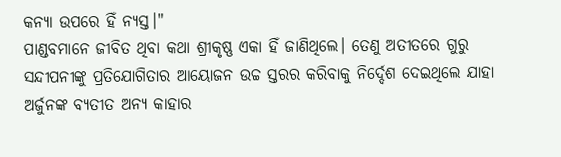କନ୍ୟା ଉପରେ ହିଁ ନ୍ୟସ୍ତ।"
ପାଣ୍ଡବମାନେ ଜୀବିତ ଥିବା କଥା ଶ୍ରୀକୃଷ୍ଣ ଏକା ହିଁ ଜାଣିଥିଲେ। ତେଣୁ ଅତୀତରେ ଗୁରୁ ସନ୍ଦୀପନୀଙ୍କୁ ପ୍ରତିଯୋଗିତାର ଆୟୋଜନ ଉଚ୍ଚ ସ୍ତରର କରିବାକୁ ନିର୍ଦ୍ଦେଶ ଦେଇଥିଲେ ଯାହା ଅର୍ଜୁନଙ୍କ ବ୍ୟତୀତ ଅନ୍ୟ କାହାର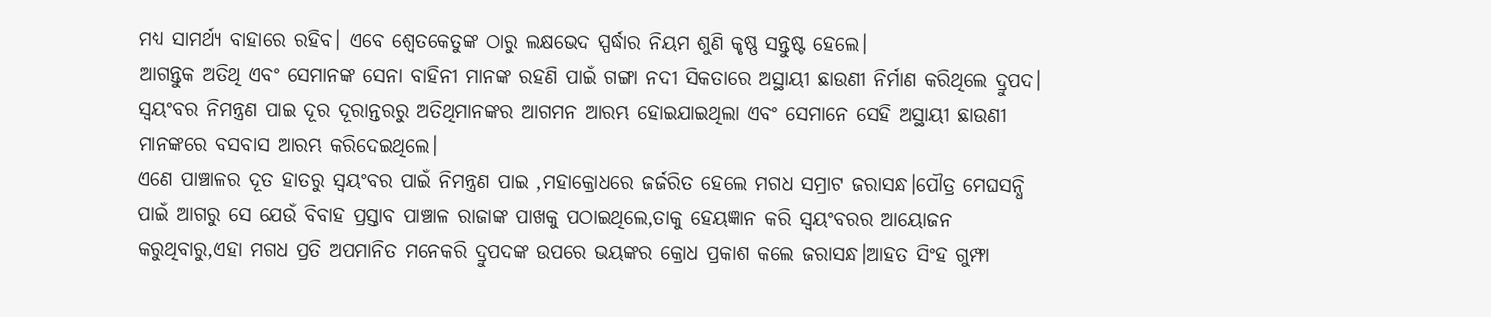ମଧ୍ୟ ସାମର୍ଥ୍ୟ ବାହାରେ ରହିବ। ଏବେ ଶ୍ବେତକେତୁଙ୍କ ଠାରୁ ଲକ୍ଷଭେଦ ସ୍ପର୍ଦ୍ଧାର ନିୟମ ଶୁଣି କୃଷ୍ଣ ସନ୍ତୁଷ୍ଟ ହେଲେ।
ଆଗନ୍ତୁକ ଅତିଥି ଏବଂ ସେମାନଙ୍କ ସେନା ବାହିନୀ ମାନଙ୍କ ରହଣି ପାଇଁ ଗଙ୍ଗା ନଦୀ ସିକତାରେ ଅସ୍ଥାୟୀ ଛାଉଣୀ ନିର୍ମାଣ କରିଥିଲେ ଦ୍ରୁପଦ। ସ୍ବୟଂବର ନିମନ୍ତ୍ରଣ ପାଇ ଦୂର ଦୂରାନ୍ତରରୁ ଅତିଥିମାନଙ୍କର ଆଗମନ ଆରମ୍ଭ ହୋଇଯାଇଥିଲା ଏବଂ ସେମାନେ ସେହି ଅସ୍ଥାୟୀ ଛାଉଣୀ ମାନଙ୍କରେ ବସବାସ ଆରମ୍ଭ କରିଦେଇଥିଲେ।
ଏଣେ ପାଞ୍ଚାଳର ଦୂତ ହାତରୁ ସ୍ବୟଂବର ପାଇଁ ନିମନ୍ତ୍ରଣ ପାଇ ,ମହାକ୍ରୋଧରେ ଜର୍ଜରିତ ହେଲେ ମଗଧ ସମ୍ରାଟ ଜରାସନ୍ଧ।ପୌତ୍ର ମେଘସନ୍ଧି ପାଇଁ ଆଗରୁ ସେ ଯେଉଁ ବିବାହ ପ୍ରସ୍ତାବ ପାଞ୍ଚାଳ ରାଜାଙ୍କ ପାଖକୁ ପଠାଇଥିଲେ,ତାକୁ ହେୟଜ୍ଞାନ କରି ସ୍ବୟଂବରର ଆୟୋଜନ କରୁଥିବାରୁ,ଏହା ମଗଧ ପ୍ରତି ଅପମାନିତ ମନେକରି ଦ୍ରୁପଦଙ୍କ ଉପରେ ଭୟଙ୍କର କ୍ରୋଧ ପ୍ରକାଶ କଲେ ଜରାସନ୍ଧ।ଆହତ ସିଂହ ଗୁମ୍ଫା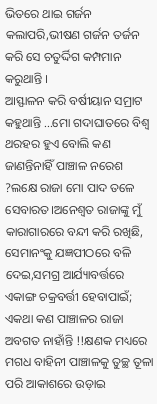ଭିତରେ ଥାଇ ଗର୍ଜନ କଲାପରି,ଭୀଷଣ ଗର୍ଜନ ତର୍ଜନ କରି ସେ ଚତୁର୍ଦ୍ଦିଗ କମ୍ପମାନ କରୁଥାନ୍ତି ।
ଆସ୍ଫାଳନ କରି ବର୍ଷୀୟାନ ସମ୍ରାଟ କହୁଥାନ୍ତି ...ମୋ ଗଦାଘାତରେ ବିଶ୍ବ ଥରହର ହୁଏ ବୋଲି କଣ ଜାଣନ୍ତିନାହିଁ ପାଞ୍ଚାଳ ନରେଶ ?ଲକ୍ଷେ ରାଜା ମୋ ପାଦ ତଳେ ସେବାରତ।ଅନେଶ୍ବତ ରାଜାଙ୍କୁ ମୁଁ କାରାଗାରରେ ବନ୍ଦୀ କରି ରଖିଛି, ସେମାନଂକୁ ଯଜ୍ଞପୀଠରେ ବଳି ଦେଇ,ସମଗ୍ର ଆର୍ଯ୍ୟାବର୍ତ୍ତରେ ଏକାଙ୍ଗ ଚକ୍ରବର୍ତ୍ତୀ ହେବାପାଇଁ; ଏକଥା କଣ ପାଞ୍ଚାଳର ରାଜା ଅବଗତ ନାହାଁନ୍ତି !!କ୍ଷଣକ ମଧ୍ୟରେ ମଗଧ ବାହିନୀ ପାଞ୍ଚାଳକୁ ତୁଚ୍ଛ ତୂଳା ପରି ଆକାଶରେ ଉଡ଼ାଇ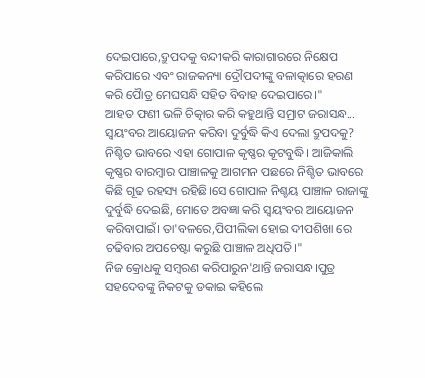ଦେଇପାରେ,ଦ୍ରୁପଦକୁ ବନ୍ଦୀକରି କାରାଗାରରେ ନିକ୍ଷେପ କରିପାରେ ଏବଂ ରାଜକନ୍ୟା ଦ୍ରୌପଦୀଙ୍କୁ ବଳାତ୍କାରେ ହରଣ କରି ପୋୖତ୍ର ମେଘସନ୍ଧି ସହିତ ବିବାହ ଦେଇପାରେ।"
ଆହତ ଫଣୀ ଭଳି ଚିତ୍କାର କରି କହୁଥାନ୍ତି ସମ୍ରାଟ ଜରାସନ୍ଧ... ସ୍ବୟଂବର ଆୟୋଜନ କରିବା ଦୁର୍ବୁଦ୍ଧି କିଏ ଦେଲା ଦ୍ରୁପଦକୁ? ନିଶ୍ଚିତ ଭାବରେ ଏହା ଗୋପାଳ କୃଷ୍ଣର କୂଟବୁଦ୍ଧି। ଆଜିକାଲି କୃଷ୍ଣର ବାରମ୍ବାର ପାଞ୍ଚାଳକୁ ଆଗମନ ପଛରେ ନିଶ୍ଚିତ ଭାବରେ କିଛି ଗୂଢ ରହସ୍ୟ ରହିଛି।ସେ ଗୋପାଳ ନିଶ୍ଚୟ ପାଞ୍ଚାଳ ରାଜାଙ୍କୁ ଦୁର୍ବୁଦ୍ଧି ଦେଇଛି, ମୋତେ ଅବଜ୍ଞା କରି ସ୍ବୟଂବର ଆୟୋଜନ କରିବାପାଇଁ। ତା'ବଳରେ,ପିପୀଲିକା ହୋଇ ଦୀପଶିଖା ରେ ଚଢିବାର ଅପଚେଷ୍ଟା କରୁଛି ପାଞ୍ଚାଳ ଅଧିପତି।"
ନିଜ କ୍ରୋଧକୁ ସମ୍ବରଣ କରିପାରୁନ'ଥାନ୍ତି ଜରାସନ୍ଧ।ପୁତ୍ର ସହଦେବଙ୍କୁ ନିକଟକୁ ଡକାଇ କହିଲେ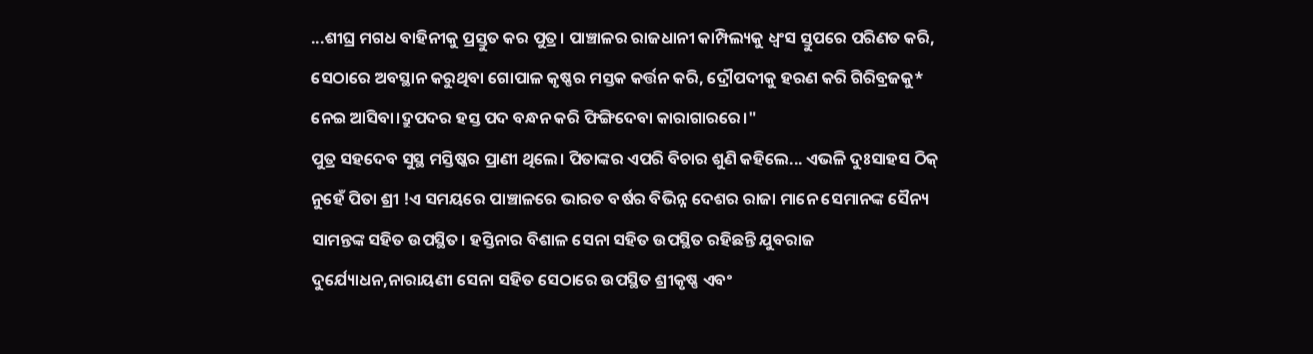...ଶୀଘ୍ର ମଗଧ ବାହିନୀକୁ ପ୍ରସ୍ତୁତ କର ପୁତ୍ର। ପାଞ୍ଚାଳର ରାଜଧାନୀ କାମ୍ପିଲ୍ୟକୁ ଧ୍ବଂସ ସ୍ତୁପରେ ପରିଣତ କରି, ସେଠାରେ ଅବସ୍ଥାନ କରୁଥିବା ଗୋପାଳ କୃଷ୍ଣର ମସ୍ତକ କର୍ତ୍ତନ କରି, ଦ୍ରୌପଦୀକୁ ହରଣ କରି ଗିରିବ୍ରଜକୁ* ନେଇ ଆସିବା।ଦ୍ରୁପଦର ହସ୍ତ ପଦ ବନ୍ଧନ କରି ଫିଙ୍ଗିଦେବା କାରାଗାରରେ।"
ପୁତ୍ର ସହଦେବ ସୁସ୍ଥ ମସ୍ତିଷ୍କର ପ୍ରାଣୀ ଥିଲେ। ପିତାଙ୍କର ଏପରି ବିଚାର ଶୁଣି କହିଲେ... ଏଭଳି ଦୁଃସାହସ ଠିକ୍ ନୁହେଁ ପିତା ଶ୍ରୀ !ଏ ସମୟରେ ପାଞ୍ଚାଳରେ ଭାରତ ବର୍ଷର ବିଭିନ୍ନ ଦେଶର ରାଜା ମାନେ ସେମାନଙ୍କ ସୈନ୍ୟ ସାମନ୍ତଙ୍କ ସହିତ ଉପସ୍ଥିତ। ହସ୍ତିନାର ବିଶାଳ ସେନା ସହିତ ଉପସ୍ଥିତ ରହିଛନ୍ତି ଯୁବରାଜ ଦୁର୍ଯ୍ୟୋଧନ,ନାରାୟଣୀ ସେନା ସହିତ ସେଠାରେ ଉପସ୍ଥିତ ଶ୍ରୀକୃଷ୍ଣ ଏବଂ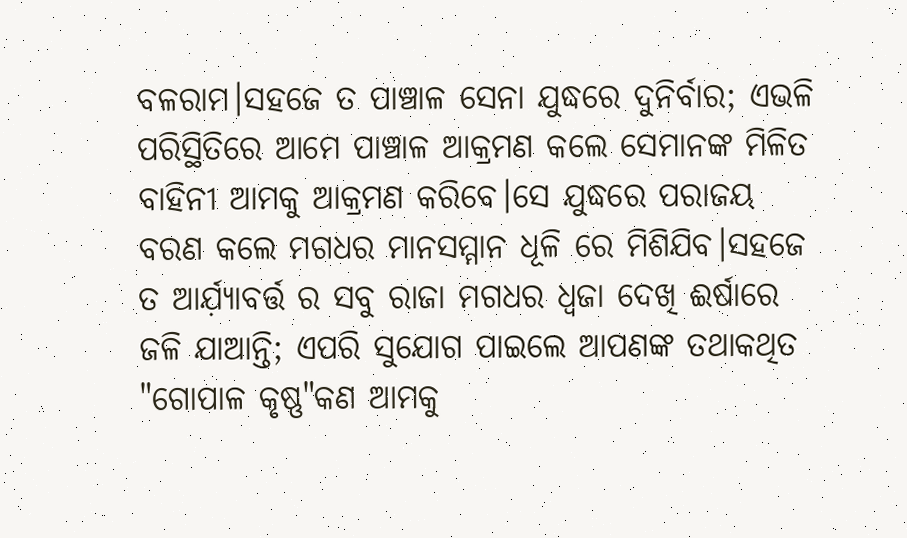ବଳରାମ।ସହଜେ ତ ପାଞ୍ଚାଳ ସେନା ଯୁଦ୍ଧରେ ଦୁନିର୍ବାର; ଏଭଳି ପରିସ୍ଥିତିରେ ଆମେ ପାଞ୍ଚାଳ ଆକ୍ରମଣ କଲେ ସେମାନଙ୍କ ମିଳିତ ବାହିନୀ ଆମକୁ ଆକ୍ରମଣ କରିବେ।ସେ ଯୁଦ୍ଧରେ ପରାଜୟ ବରଣ କଲେ ମଗଧର ମାନସମ୍ମାନ ଧୂଳି ରେ ମିଶିଯିବ।ସହଜେ ତ ଆର୍ଯ଼୍ୟାବର୍ତ୍ତ ର ସବୁ ରାଜା ମଗଧର ଧ୍ଵଜା ଦେଖି ଈର୍ଷାରେ ଜଳି ଯାଆନ୍ତି; ଏପରି ସୁଯୋଗ ପାଇଲେ ଆପଣଙ୍କ ତଥାକଥିତ "ଗୋପାଳ କୃଷ୍ଣ"କଣ ଆମକୁ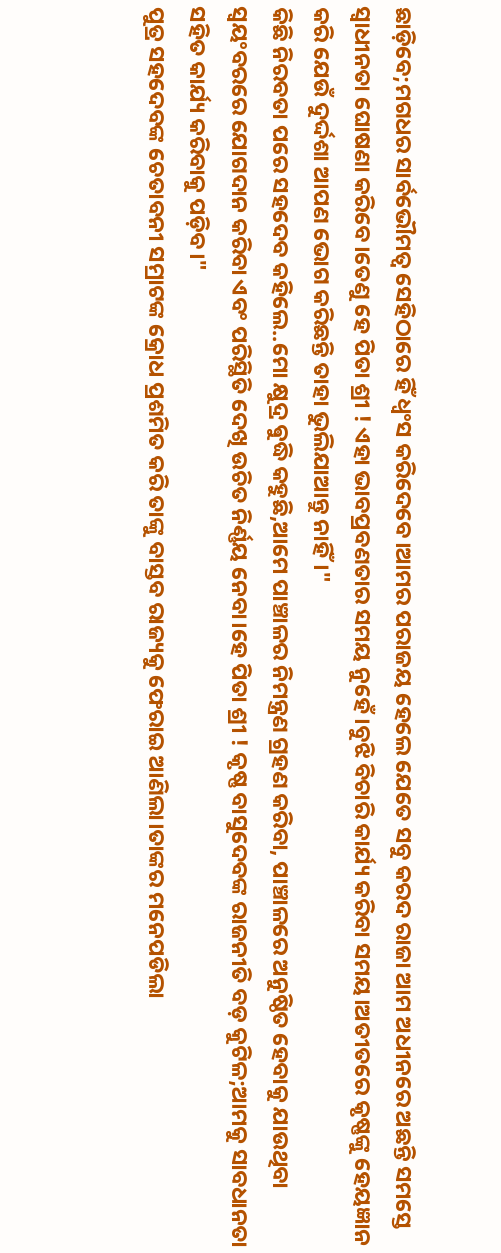ଛାଡ଼ିବେ;ମଗଧର ସାର୍ବଭୌମତ୍ବ ସେହିଠାରେ ହିଁ ଧ୍ବଂସ କରିଦେବେ।ଆମର ପରାଜୟ ହେଲେ ଯେତେ ସବୁ କରଦ ରାଜା ଆମ ଅଧୀନରେ ଅଛନ୍ତି ସମସ୍ତେ ସ୍ବାଧୀନତା ଘୋଷଣା କରିବେ।ତେଣୁ ହେ ପିତା ଶ୍ରୀ ! ଏହା ଭାବପ୍ରବଣତାର ସମୟ ନୁହେଁ।ବୁଝି ବିଚାରି କାର୍ଯ୍ୟ କରିବା ସମୟ।ଅତୀତରେ କୃଷ୍ଣଙ୍କୁ ହେୟଜ୍ଞାନ କରି ଯେଉଁ ଦୁର୍ଦ୍ଦଶା ଆପଣ ଭୋଗ କରିଛନ୍ତି ତାହା ଭୁଲିଯାଆନ୍ତୁ ନାହିଁ।"
କିଛି ନିରବତା ପରେ ସହଦେବ କହିଲେ..ମୋ କ୍ଷୁଦ୍ର ଵୁଦ୍ଧି କହୁଛି,ଆମେ ପାଞ୍ଚାଳର ନିମନ୍ତ୍ରଣ ଗ୍ରହଣ କରିବା, ପାଞ୍ଚାଳରେ ଅନୁଷ୍ଠିତ ହେବାକୁ ଯାଉଥିବା ସ୍ବୟଂବରରେ ଯୋଗଦାନ କରିବା ଏବଂ ପରିସ୍ଥିତି ଦେଖି ଉଚିତ ନିର୍ଣ୍ଣୟ ନେବା।ହେ ପିତା ଶ୍ରୀ ! କୃଷ୍ଣ ବାସୁଦେବଙ୍କ ରାଜନୀତି ବଡ଼ କୁଟିଳ;ଆମକୁ ସାବଧାନତା ସହିତ କାର୍ଯ୍ୟ କରିବାକୁ ପଡ଼ିବ।"
ପୁତ୍ର ସହଦେବଙ୍କ ଚେତାବନୀ ସମ୍ରାଟଙ୍କ କ୍ରୋଧ ପ୍ରଶମିତ କରି ତାଙ୍କୁ ବାସ୍ତବ ରାଜ୍ୟକୁ ଫେରାଇ ଆଣିଲା।ତାଙ୍କର ମନେପଡିଲା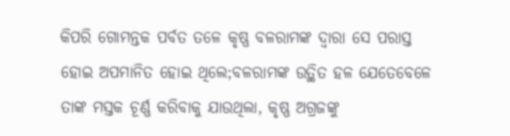କିପରି ଗୋମନ୍ତକ ପର୍ବତ ତଳେ କୃଷ୍ଣ ବଳରାମଙ୍କ ଦ୍ବାରା ସେ ପରାସ୍ତ ହୋଇ ଅପମାନିତ ହୋଇ ଥିଲେ;ବଳରାମଙ୍କ ଉତ୍ଥିତ ହଳ ଯେତେବେଳେ ତାଙ୍କ ମସ୍ତକ ଚୂର୍ଣ୍ଣ କରିବାକୁ ଯାଉଥିଲା, କୃଷ୍ଣ ଅଗ୍ରଜଙ୍କୁ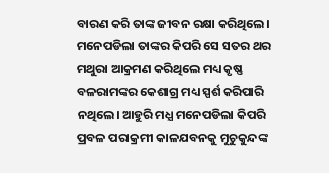ବାରଣ କରି ତାଙ୍କ ଜୀବନ ରକ୍ଷା କରିଥିଲେ। ମନେପଡିଲା ତାଙ୍କର କିପରି ସେ ସତର ଥର ମଥୁରା ଆକ୍ରମଣ କରିଥିଲେ ମଧ୍ୟ କୃଷ୍ଣ ବଳରାମଙ୍କର କେଶାଗ୍ର ମଧ୍ୟ ସ୍ପର୍ଶ କରିପାରି ନଥିଲେ। ଆହୁରି ମଧ୍ଯ ମନେପଡିଲା କିପରି ପ୍ରବଳ ପରାକ୍ରମୀ କାଳଯବନକୁ ମୁଚୁକୁନ୍ଦଙ୍କ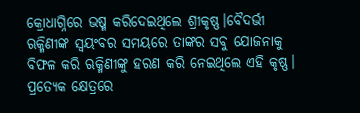କ୍ରୋଧାଗ୍ନିରେ ଭଷ୍ମ କରିଦେଇଥିଲେ ଶ୍ରୀକୃଷ୍ଣ।ବୈଦର୍ଭୀ ଋକ୍ମିଣୀଙ୍କ ସ୍ବୟଂବର ସମୟରେ ତାଙ୍କର ସବୁ ଯୋଜନାକୁ ବିଫଳ କରି ଋକ୍ମିଣୀଙ୍କୁ ହରଣ କରି ନେଇଥିଲେ ଏହି କୃଷ୍ଣ।
ପ୍ରତ୍ୟେକ କ୍ଷେତ୍ରରେ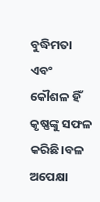ବୁଦ୍ଧିମତା ଏବଂ କୌଶଳ ହିଁ କୃଷ୍ଣଙ୍କୁ ସଫଳ କରିଛି।ବଳ ଅପେକ୍ଷା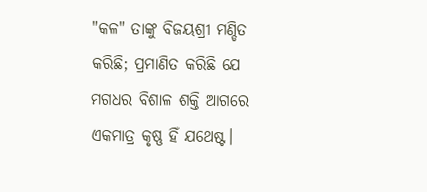"କଳ" ତାଙ୍କୁ ବିଜୟଶ୍ରୀ ମଣ୍ଡିତ କରିଛି; ପ୍ରମାଣିତ କରିଛି ଯେ ମଗଧର ବିଶାଳ ଶକ୍ତି ଆଗରେ ଏକମାତ୍ର କୃଷ୍ଣ ହିଁ ଯଥେଷ୍ଟ।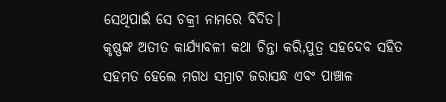ସେଥିପାଇଁ ସେ ଚକ୍ରୀ ନାମରେ ବିଦିତ।
କୃଷ୍ଣଙ୍କ ଅତୀତ କାର୍ଯ୍ୟାବଳୀ କଥା ଚିନ୍ତା କରି,ପୁତ୍ର ସହଦେବ ସହିତ ସହମତ ହେଲେ ମଗଧ ସମ୍ରାଟ ଜରାସନ୍ଧ ଏବଂ ପାଞ୍ଚାଳ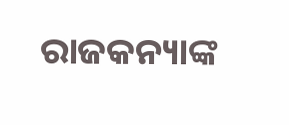ରାଜକନ୍ୟାଙ୍କ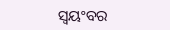ସ୍ବୟଂବର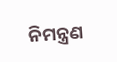ନିମନ୍ତ୍ରଣ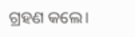ଗ୍ରହଣ କଲେ।